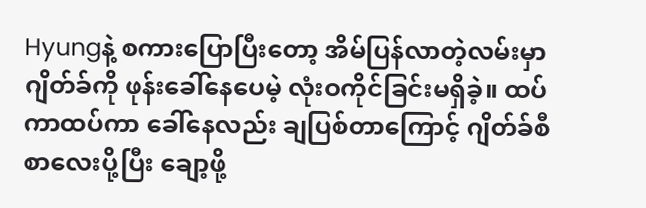Hyungနဲ့ စကားပြောပြီးတော့ အိမ်ပြန်လာတဲ့လမ်းမှာ ဂျိတ်ခ်ကို ဖုန်းခေါ်နေပေမဲ့ လုံးဝကိုင်ခြင်းမရှိခဲ့။ ထပ်ကာထပ်ကာ ခေါ်နေလည်း ချပြစ်တာကြောင့် ဂျိတ်ခ်စီ စာလေးပို့ပြီး ချော့ဖို့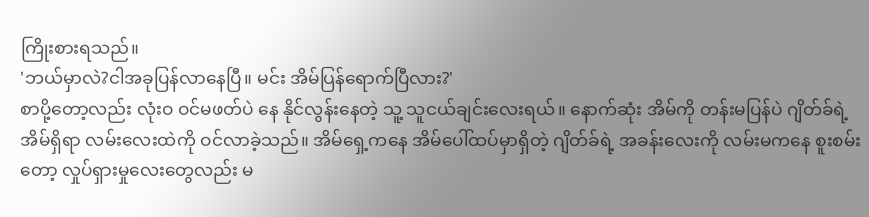ကြိုးစားရသည်။
'ဘယ်မှာလဲ?ငါအခုပြန်လာနေပြီ။ မင်း အိမ်ပြန်ရောက်ပြီလား?'
စာပို့တော့လည်း လုံးဝ ဝင်မဖတ်ပဲ နေ နိုင်လွန်းနေတဲ့ သူ့ သူငယ်ချင်းလေးရယ်။ နောက်ဆုံး အိမ်ကို တန်းမပြန်ပဲ ဂျိတ်ခ်ရဲ့ အိမ်ရှိရာ လမ်းလေးထဲကို ဝင်လာခဲ့သည်။ အိမ်ရှေ့ကနေ အိမ်ပေါ်ထပ်မှာရှိတဲ့ ဂျိတ်ခ်ရဲ့ အခန်းလေးကို လမ်းမကနေ စူးစမ်းတော့ လှုပ်ရှားမှုလေးတွေလည်း မ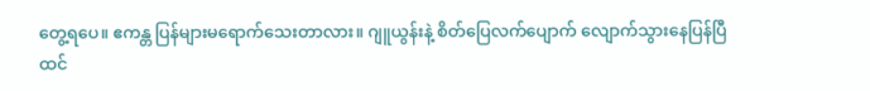တွေ့ရပေ။ ဧကန္တ ပြန်များမရောက်သေးတာလား။ ဂျူယွန်းနဲ့ စိတ်ပြေလက်ပျောက် လျောက်သွားနေပြန်ပြီ ထင်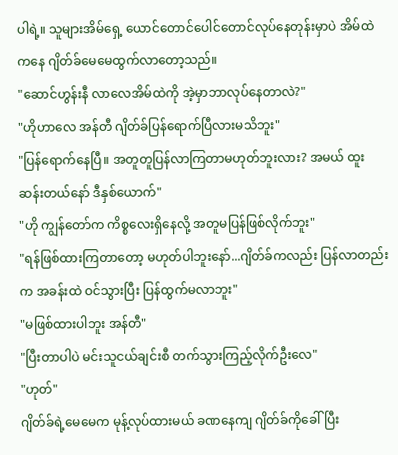ပါရဲ့။ သူများအိမ်ရှေ့ ယောင်တောင်ပေါင်တောင်လုပ်နေတုန်းမှာပဲ အိမ်ထဲကနေ ဂျိတ်ခ်မေမေထွက်လာတော့သည်။
"ဆောင်ဟွန်းနီ လာလေအိမ်ထဲကို အဲ့မှာဘာလုပ်နေတာလဲ?"
"ဟိုဟာလေ အန်တီ ဂျိတ်ခ်ပြန်ရောက်ပြီလားမသိဘူး"
"ပြန်ရောက်နေပြီ။ အတူတူပြန်လာကြတာမဟုတ်ဘူးလား? အမယ် ထူးဆန်းတယ်နော် ဒီနှစ်ယောက်"
"ဟို ကျွန်တော်က ကိစ္စလေးရှိနေလို့ အတူမပြန်ဖြစ်လိုက်ဘူး"
"ရန်ဖြစ်ထားကြတာတော့ မဟုတ်ပါဘူးနော်...ဂျိတ်ခ်ကလည်း ပြန်လာတည်းက အခန်းထဲ ဝင်သွားပြီး ပြန်ထွက်မလာဘူး"
"မဖြစ်ထားပါဘူး အန်တီ"
"ပြီးတာပါပဲ မင်းသူငယ်ချင်းစီ တက်သွားကြည့်လိုက်ဦးလေ"
"ဟုတ်"
ဂျိတ်ခ်ရဲ့မေမေက မုန့်လုပ်ထားမယ် ခဏနေကျ ဂျိတ်ခ်ကိုခေါ်ပြီး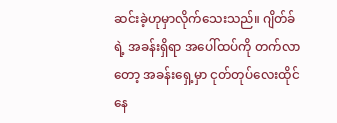ဆင်းခဲ့ဟုမှာလိုက်သေးသည်။ ဂျိတ်ခ်ရဲ့ အခန်းရှိရာ အပေါ်ထပ်ကို တက်လာတော့ အခန်းရှေ့မှာ ငုတ်တုပ်လေးထိုင်နေ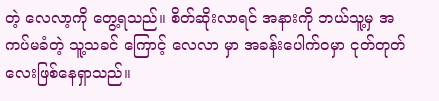တဲ့ လေလာ့ကို တွေ့ရသည်။ စိတ်ဆိုးလာရင် အနားကို ဘယ်သူ့မှ အကပ်မခံတဲ့ သူ့သခင် ကြောင့် လေလာ မှာ အခန်းပေါက်ဝမှာ ငုတ်တုတ်လေးဖြစ်နေရှာသည်။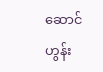ဆောင်ဟွန်း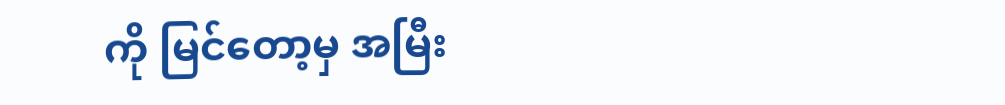ကို မြင်တော့မှ အမြီး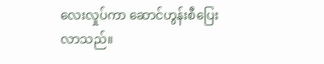လေးလှုပ်ကာ ဆောင်ဟွန်းစီပြေးလာသည်။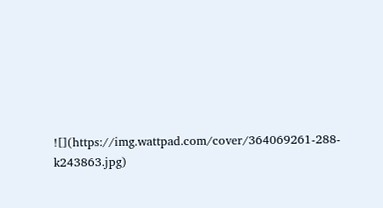![](https://img.wattpad.com/cover/364069261-288-k243863.jpg)